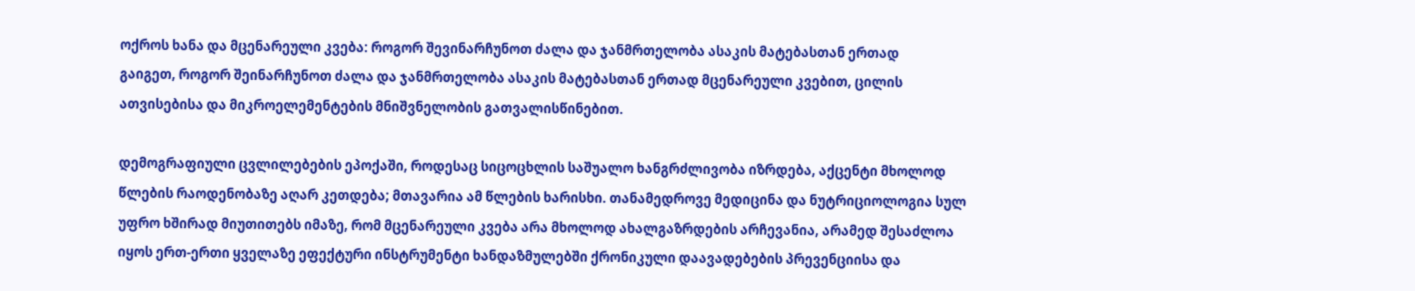ოქროს ხანა და მცენარეული კვება: როგორ შევინარჩუნოთ ძალა და ჯანმრთელობა ასაკის მატებასთან ერთად
გაიგეთ, როგორ შეინარჩუნოთ ძალა და ჯანმრთელობა ასაკის მატებასთან ერთად მცენარეული კვებით, ცილის ათვისებისა და მიკროელემენტების მნიშვნელობის გათვალისწინებით.

დემოგრაფიული ცვლილებების ეპოქაში, როდესაც სიცოცხლის საშუალო ხანგრძლივობა იზრდება, აქცენტი მხოლოდ წლების რაოდენობაზე აღარ კეთდება; მთავარია ამ წლების ხარისხი. თანამედროვე მედიცინა და ნუტრიციოლოგია სულ უფრო ხშირად მიუთითებს იმაზე, რომ მცენარეული კვება არა მხოლოდ ახალგაზრდების არჩევანია, არამედ შესაძლოა იყოს ერთ-ერთი ყველაზე ეფექტური ინსტრუმენტი ხანდაზმულებში ქრონიკული დაავადებების პრევენციისა და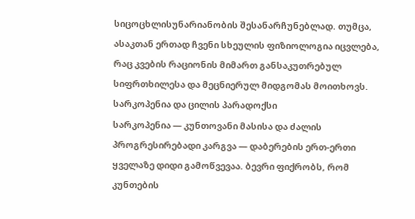სიცოცხლისუნარიანობის შესანარჩუნებლად. თუმცა, ასაკთან ერთად ჩვენი სხეულის ფიზიოლოგია იცვლება, რაც კვების რაციონის მიმართ განსაკუთრებულ სიფრთხილესა და მეცნიერულ მიდგომას მოითხოვს.
სარკოპენია და ცილის პარადოქსი
სარკოპენია — კუნთოვანი მასისა და ძალის პროგრესირებადი კარგვა — დაბერების ერთ-ერთი ყველაზე დიდი გამოწვევაა. ბევრი ფიქრობს, რომ კუნთების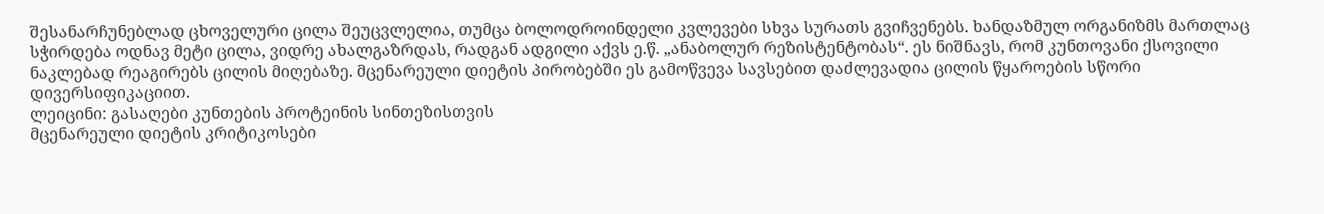შესანარჩუნებლად ცხოველური ცილა შეუცვლელია, თუმცა ბოლოდროინდელი კვლევები სხვა სურათს გვიჩვენებს. ხანდაზმულ ორგანიზმს მართლაც სჭირდება ოდნავ მეტი ცილა, ვიდრე ახალგაზრდას, რადგან ადგილი აქვს ე.წ. „ანაბოლურ რეზისტენტობას“. ეს ნიშნავს, რომ კუნთოვანი ქსოვილი ნაკლებად რეაგირებს ცილის მიღებაზე. მცენარეული დიეტის პირობებში ეს გამოწვევა სავსებით დაძლევადია ცილის წყაროების სწორი დივერსიფიკაციით.
ლეიცინი: გასაღები კუნთების პროტეინის სინთეზისთვის
მცენარეული დიეტის კრიტიკოსები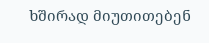ხშირად მიუთითებენ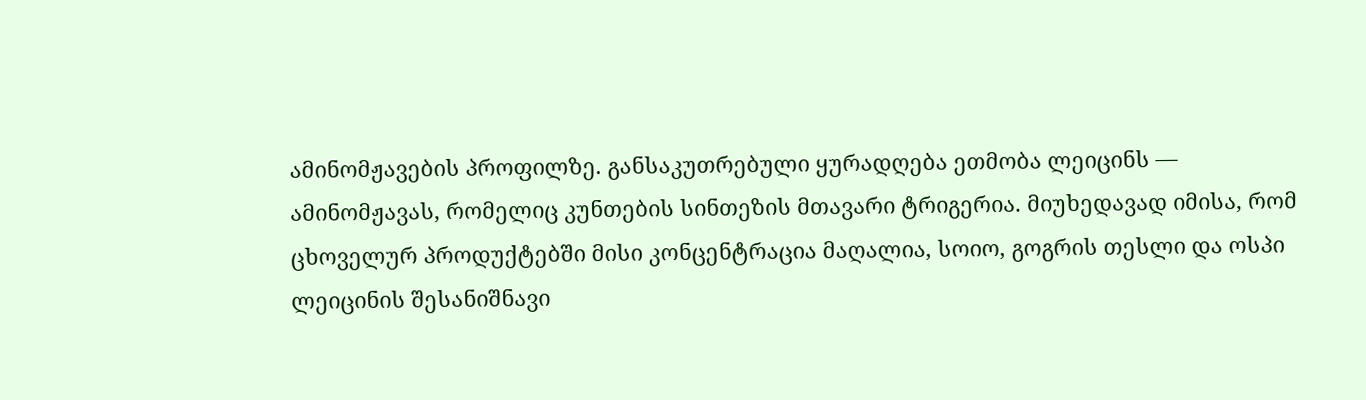ამინომჟავების პროფილზე. განსაკუთრებული ყურადღება ეთმობა ლეიცინს — ამინომჟავას, რომელიც კუნთების სინთეზის მთავარი ტრიგერია. მიუხედავად იმისა, რომ ცხოველურ პროდუქტებში მისი კონცენტრაცია მაღალია, სოიო, გოგრის თესლი და ოსპი ლეიცინის შესანიშნავი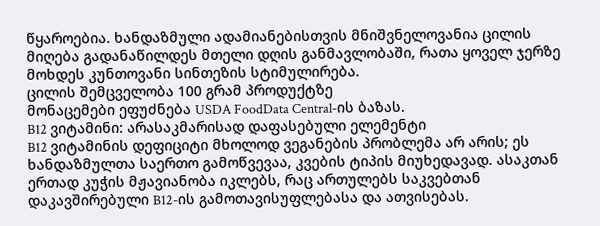წყაროებია. ხანდაზმული ადამიანებისთვის მნიშვნელოვანია ცილის მიღება გადანაწილდეს მთელი დღის განმავლობაში, რათა ყოველ ჯერზე მოხდეს კუნთოვანი სინთეზის სტიმულირება.
ცილის შემცველობა 100 გრამ პროდუქტზე
მონაცემები ეფუძნება USDA FoodData Central-ის ბაზას.
B12 ვიტამინი: არასაკმარისად დაფასებული ელემენტი
B12 ვიტამინის დეფიციტი მხოლოდ ვეგანების პრობლემა არ არის; ეს ხანდაზმულთა საერთო გამოწვევაა, კვების ტიპის მიუხედავად. ასაკთან ერთად კუჭის მჟავიანობა იკლებს, რაც ართულებს საკვებთან დაკავშირებული B12-ის გამოთავისუფლებასა და ათვისებას.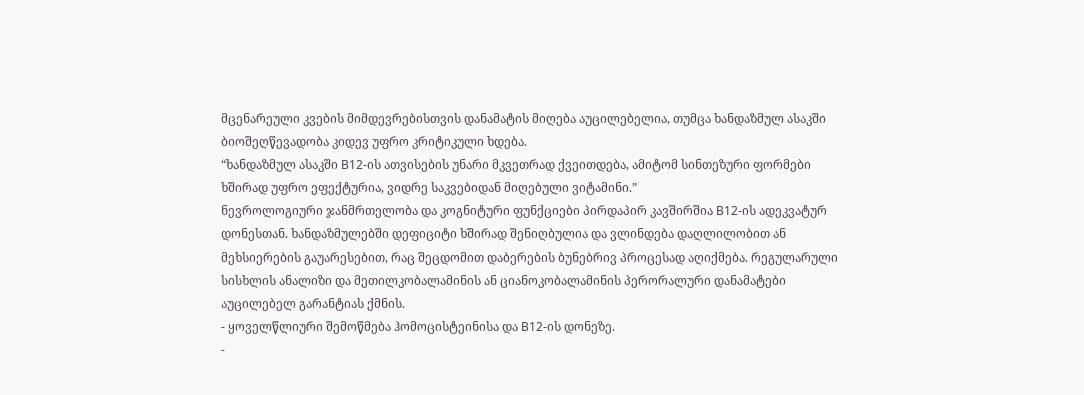მცენარეული კვების მიმდევრებისთვის დანამატის მიღება აუცილებელია, თუმცა ხანდაზმულ ასაკში ბიოშეღწევადობა კიდევ უფრო კრიტიკული ხდება.
“ხანდაზმულ ასაკში B12-ის ათვისების უნარი მკვეთრად ქვეითდება, ამიტომ სინთეზური ფორმები ხშირად უფრო ეფექტურია, ვიდრე საკვებიდან მიღებული ვიტამინი.”
ნევროლოგიური ჯანმრთელობა და კოგნიტური ფუნქციები პირდაპირ კავშირშია B12-ის ადეკვატურ დონესთან. ხანდაზმულებში დეფიციტი ხშირად შენიღბულია და ვლინდება დაღლილობით ან მეხსიერების გაუარესებით, რაც შეცდომით დაბერების ბუნებრივ პროცესად აღიქმება. რეგულარული სისხლის ანალიზი და მეთილკობალამინის ან ციანოკობალამინის პერორალური დანამატები აუცილებელ გარანტიას ქმნის.
- ყოველწლიური შემოწმება ჰომოცისტეინისა და B12-ის დონეზე.
-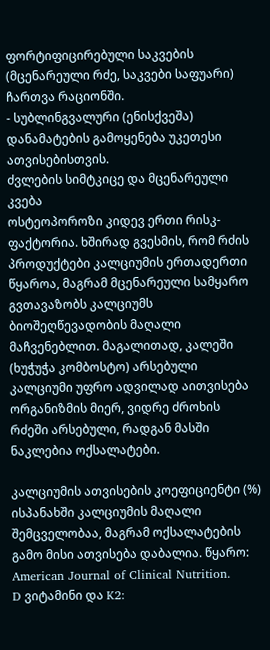ფორტიფიცირებული საკვების (მცენარეული რძე, საკვები საფუარი) ჩართვა რაციონში.
- სუბლინგვალური (ენისქვეშა) დანამატების გამოყენება უკეთესი ათვისებისთვის.
ძვლების სიმტკიცე და მცენარეული კვება
ოსტეოპოროზი კიდევ ერთი რისკ-ფაქტორია. ხშირად გვესმის, რომ რძის პროდუქტები კალციუმის ერთადერთი წყაროა, მაგრამ მცენარეული სამყარო გვთავაზობს კალციუმს ბიოშეღწევადობის მაღალი მაჩვენებლით. მაგალითად, კალეში (ხუჭუჭა კომბოსტო) არსებული კალციუმი უფრო ადვილად აითვისება ორგანიზმის მიერ, ვიდრე ძროხის რძეში არსებული, რადგან მასში ნაკლებია ოქსალატები.

კალციუმის ათვისების კოეფიციენტი (%)
ისპანახში კალციუმის მაღალი შემცველობაა, მაგრამ ოქსალატების გამო მისი ათვისება დაბალია. წყარო: American Journal of Clinical Nutrition.
D ვიტამინი და K2: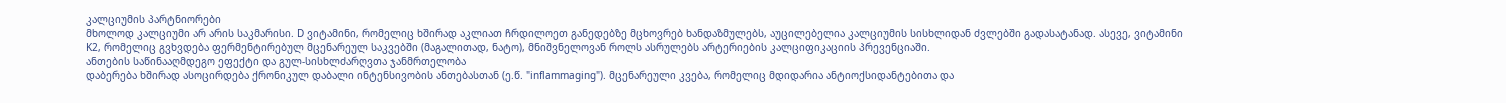კალციუმის პარტნიორები
მხოლოდ კალციუმი არ არის საკმარისი. D ვიტამინი, რომელიც ხშირად აკლიათ ჩრდილოეთ განედებზე მცხოვრებ ხანდაზმულებს, აუცილებელია კალციუმის სისხლიდან ძვლებში გადასატანად. ასევე, ვიტამინი K2, რომელიც გვხვდება ფერმენტირებულ მცენარეულ საკვებში (მაგალითად, ნატო), მნიშვნელოვან როლს ასრულებს არტერიების კალციფიკაციის პრევენციაში.
ანთების საწინააღმდეგო ეფექტი და გულ-სისხლძარღვთა ჯანმრთელობა
დაბერება ხშირად ასოცირდება ქრონიკულ დაბალი ინტენსივობის ანთებასთან (ე.წ. "inflammaging"). მცენარეული კვება, რომელიც მდიდარია ანტიოქსიდანტებითა და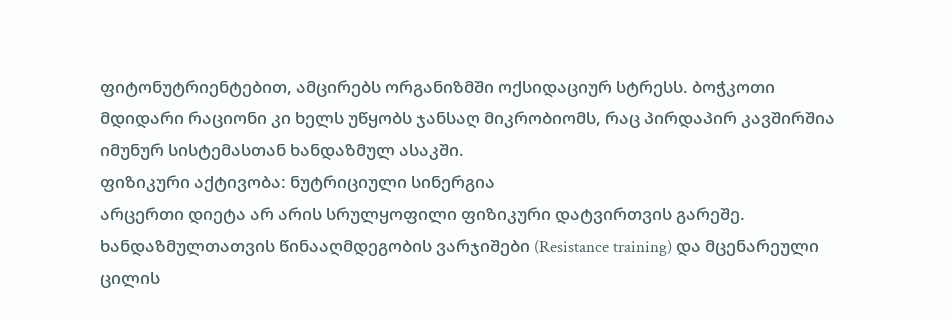ფიტონუტრიენტებით, ამცირებს ორგანიზმში ოქსიდაციურ სტრესს. ბოჭკოთი მდიდარი რაციონი კი ხელს უწყობს ჯანსაღ მიკრობიომს, რაც პირდაპირ კავშირშია იმუნურ სისტემასთან ხანდაზმულ ასაკში.
ფიზიკური აქტივობა: ნუტრიციული სინერგია
არცერთი დიეტა არ არის სრულყოფილი ფიზიკური დატვირთვის გარეშე. ხანდაზმულთათვის წინააღმდეგობის ვარჯიშები (Resistance training) და მცენარეული ცილის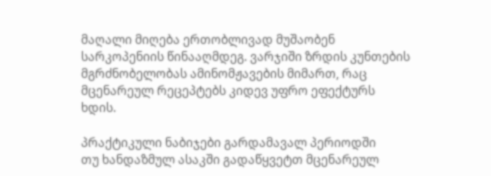მაღალი მიღება ერთობლივად მუშაობენ სარკოპენიის წინააღმდეგ. ვარჯიში ზრდის კუნთების მგრძნობელობას ამინომჟავების მიმართ, რაც მცენარეულ რეცეპტებს კიდევ უფრო ეფექტურს ხდის.

პრაქტიკული ნაბიჯები გარდამავალ პერიოდში
თუ ხანდაზმულ ასაკში გადაწყვეტთ მცენარეულ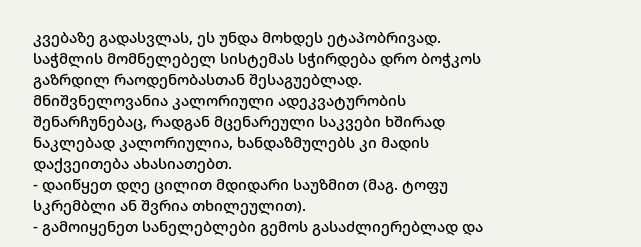კვებაზე გადასვლას, ეს უნდა მოხდეს ეტაპობრივად. საჭმლის მომნელებელ სისტემას სჭირდება დრო ბოჭკოს გაზრდილ რაოდენობასთან შესაგუებლად. მნიშვნელოვანია კალორიული ადეკვატურობის შენარჩუნებაც, რადგან მცენარეული საკვები ხშირად ნაკლებად კალორიულია, ხანდაზმულებს კი მადის დაქვეითება ახასიათებთ.
- დაიწყეთ დღე ცილით მდიდარი საუზმით (მაგ. ტოფუ სკრემბლი ან შვრია თხილეულით).
- გამოიყენეთ სანელებლები გემოს გასაძლიერებლად და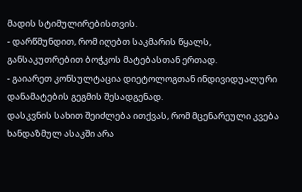მადის სტიმულირებისთვის.
- დარწმუნდით, რომ იღებთ საკმარის წყალს, განსაკუთრებით ბოჭკოს მატებასთან ერთად.
- გაიარეთ კონსულტაცია დიეტოლოგთან ინდივიდუალური დანამატების გეგმის შესადგენად.
დასკვნის სახით შეიძლება ითქვას, რომ მცენარეული კვება ხანდაზმულ ასაკში არა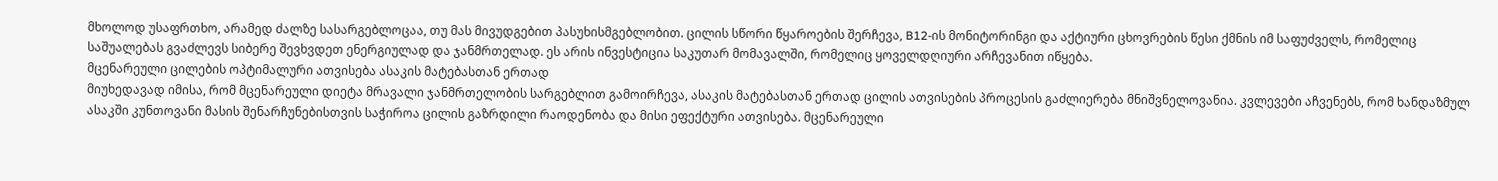მხოლოდ უსაფრთხო, არამედ ძალზე სასარგებლოცაა, თუ მას მივუდგებით პასუხისმგებლობით. ცილის სწორი წყაროების შერჩევა, B12-ის მონიტორინგი და აქტიური ცხოვრების წესი ქმნის იმ საფუძველს, რომელიც საშუალებას გვაძლევს სიბერე შევხვდეთ ენერგიულად და ჯანმრთელად. ეს არის ინვესტიცია საკუთარ მომავალში, რომელიც ყოველდღიური არჩევანით იწყება.
მცენარეული ცილების ოპტიმალური ათვისება ასაკის მატებასთან ერთად
მიუხედავად იმისა, რომ მცენარეული დიეტა მრავალი ჯანმრთელობის სარგებლით გამოირჩევა, ასაკის მატებასთან ერთად ცილის ათვისების პროცესის გაძლიერება მნიშვნელოვანია. კვლევები აჩვენებს, რომ ხანდაზმულ ასაკში კუნთოვანი მასის შენარჩუნებისთვის საჭიროა ცილის გაზრდილი რაოდენობა და მისი ეფექტური ათვისება. მცენარეული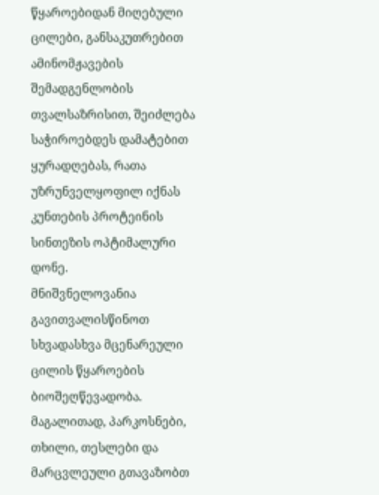წყაროებიდან მიღებული ცილები, განსაკუთრებით ამინომჟავების შემადგენლობის თვალსაზრისით, შეიძლება საჭიროებდეს დამატებით ყურადღებას, რათა უზრუნველყოფილ იქნას კუნთების პროტეინის სინთეზის ოპტიმალური დონე.
მნიშვნელოვანია გავითვალისწინოთ სხვადასხვა მცენარეული ცილის წყაროების ბიოშეღწევადობა. მაგალითად, პარკოსნები, თხილი, თესლები და მარცვლეული გთავაზობთ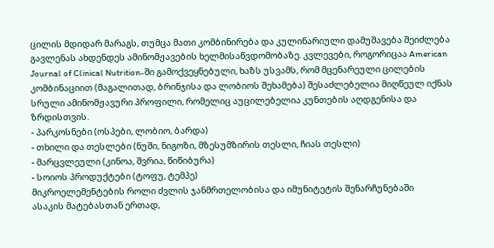ცილის მდიდარ მარაგს, თუმცა მათი კომბინირება და კულინარიული დამუშავება შეიძლება გავლენას ახდენდეს ამინომჟავების ხელმისაწვდომობაზე. კვლევები, როგორიცაა American Journal of Clinical Nutrition-ში გამოქვეყნებული, ხაზს უსვამს, რომ მცენარეული ცილების კომბინაციით (მაგალითად, ბრინჯისა და ლობიოს შეხამება) შესაძლებელია მიღწეულ იქნას სრული ამინომჟავური პროფილი, რომელიც აუცილებელია კუნთების აღდგენისა და ზრდისთვის.
- პარკოსნები (ოსპები, ლობიო, ბარდა)
- თხილი და თესლები (ნუში, ნიგოზი, მზესუმზირის თესლი, ჩიას თესლი)
- მარცვლეული (კინოა, შვრია, წიწიბურა)
- სოიოს პროდუქტები (ტოფუ, ტემპე)
მიკროელემენტების როლი ძვლის ჯანმრთელობისა და იმუნიტეტის შენარჩუნებაში
ასაკის მატებასთან ერთად,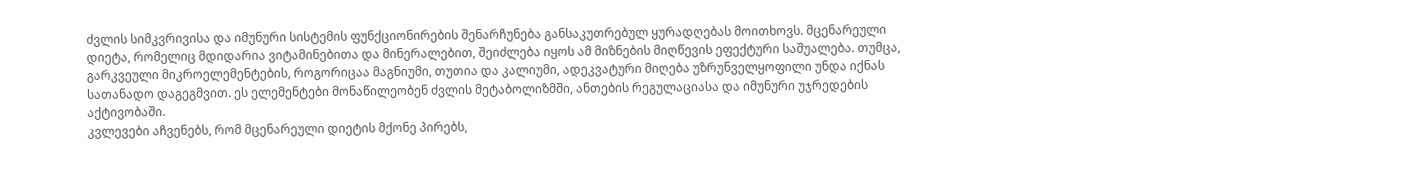ძვლის სიმკვრივისა და იმუნური სისტემის ფუნქციონირების შენარჩუნება განსაკუთრებულ ყურადღებას მოითხოვს. მცენარეული დიეტა, რომელიც მდიდარია ვიტამინებითა და მინერალებით, შეიძლება იყოს ამ მიზნების მიღწევის ეფექტური საშუალება. თუმცა, გარკვეული მიკროელემენტების, როგორიცაა მაგნიუმი, თუთია და კალიუმი, ადეკვატური მიღება უზრუნველყოფილი უნდა იქნას სათანადო დაგეგმვით. ეს ელემენტები მონაწილეობენ ძვლის მეტაბოლიზმში, ანთების რეგულაციასა და იმუნური უჯრედების აქტივობაში.
კვლევები აჩვენებს, რომ მცენარეული დიეტის მქონე პირებს,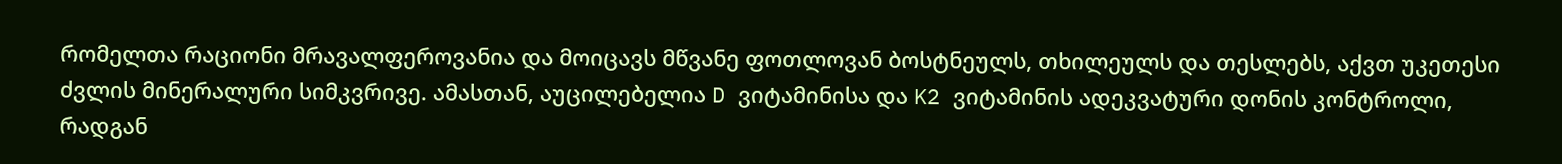რომელთა რაციონი მრავალფეროვანია და მოიცავს მწვანე ფოთლოვან ბოსტნეულს, თხილეულს და თესლებს, აქვთ უკეთესი ძვლის მინერალური სიმკვრივე. ამასთან, აუცილებელია D ვიტამინისა და K2 ვიტამინის ადეკვატური დონის კონტროლი, რადგან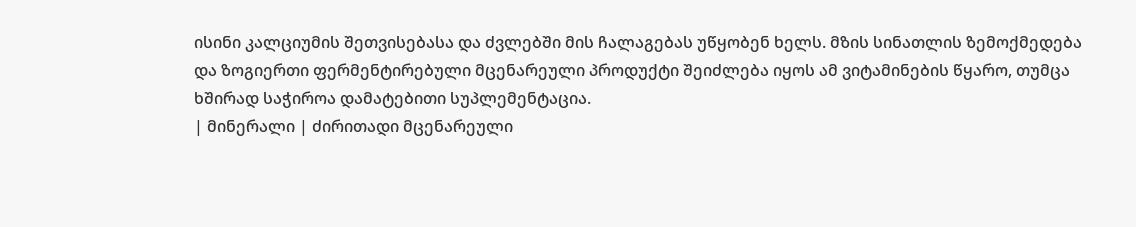ისინი კალციუმის შეთვისებასა და ძვლებში მის ჩალაგებას უწყობენ ხელს. მზის სინათლის ზემოქმედება და ზოგიერთი ფერმენტირებული მცენარეული პროდუქტი შეიძლება იყოს ამ ვიტამინების წყარო, თუმცა ხშირად საჭიროა დამატებითი სუპლემენტაცია.
| მინერალი | ძირითადი მცენარეული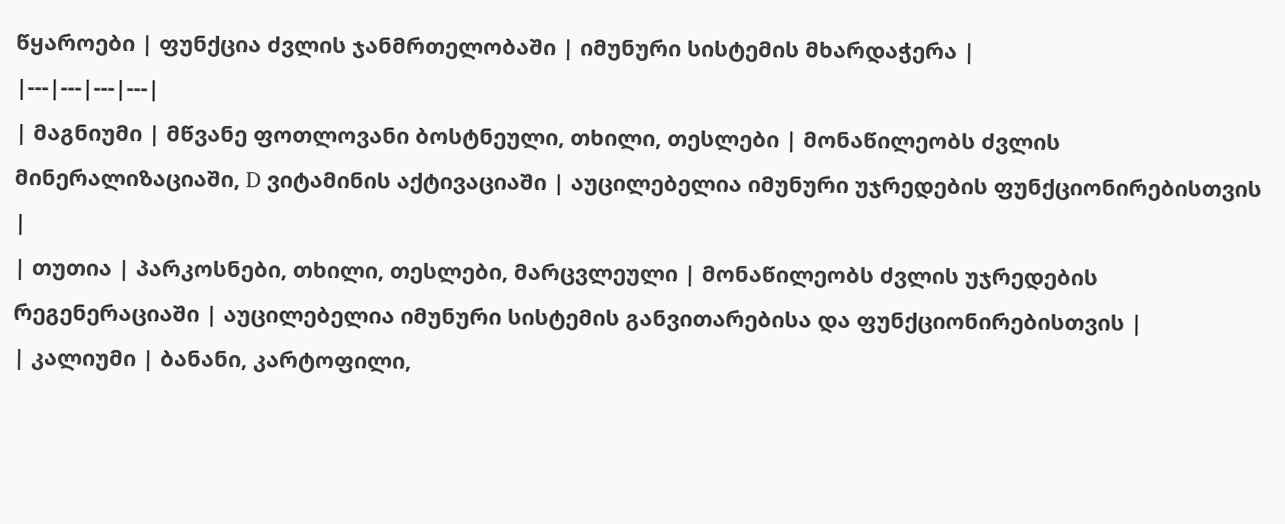წყაროები | ფუნქცია ძვლის ჯანმრთელობაში | იმუნური სისტემის მხარდაჭერა |
|---|---|---|---|
| მაგნიუმი | მწვანე ფოთლოვანი ბოსტნეული, თხილი, თესლები | მონაწილეობს ძვლის მინერალიზაციაში, D ვიტამინის აქტივაციაში | აუცილებელია იმუნური უჯრედების ფუნქციონირებისთვის |
| თუთია | პარკოსნები, თხილი, თესლები, მარცვლეული | მონაწილეობს ძვლის უჯრედების რეგენერაციაში | აუცილებელია იმუნური სისტემის განვითარებისა და ფუნქციონირებისთვის |
| კალიუმი | ბანანი, კარტოფილი,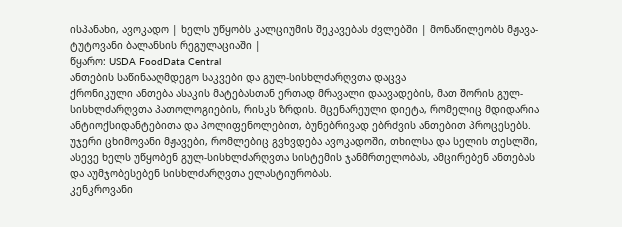ისპანახი, ავოკადო | ხელს უწყობს კალციუმის შეკავებას ძვლებში | მონაწილეობს მჟავა-ტუტოვანი ბალანსის რეგულაციაში |
წყარო: USDA FoodData Central
ანთების საწინააღმდეგო საკვები და გულ-სისხლძარღვთა დაცვა
ქრონიკული ანთება ასაკის მატებასთან ერთად მრავალი დაავადების, მათ შორის გულ-სისხლძარღვთა პათოლოგიების, რისკს ზრდის. მცენარეული დიეტა, რომელიც მდიდარია ანტიოქსიდანტებითა და პოლიფენოლებით, ბუნებრივად ებრძვის ანთებით პროცესებს. უჯერი ცხიმოვანი მჟავები, რომლებიც გვხვდება ავოკადოში, თხილსა და სელის თესლში, ასევე ხელს უწყობენ გულ-სისხლძარღვთა სისტემის ჯანმრთელობას, ამცირებენ ანთებას და აუმჯობესებენ სისხლძარღვთა ელასტიურობას.
კენკროვანი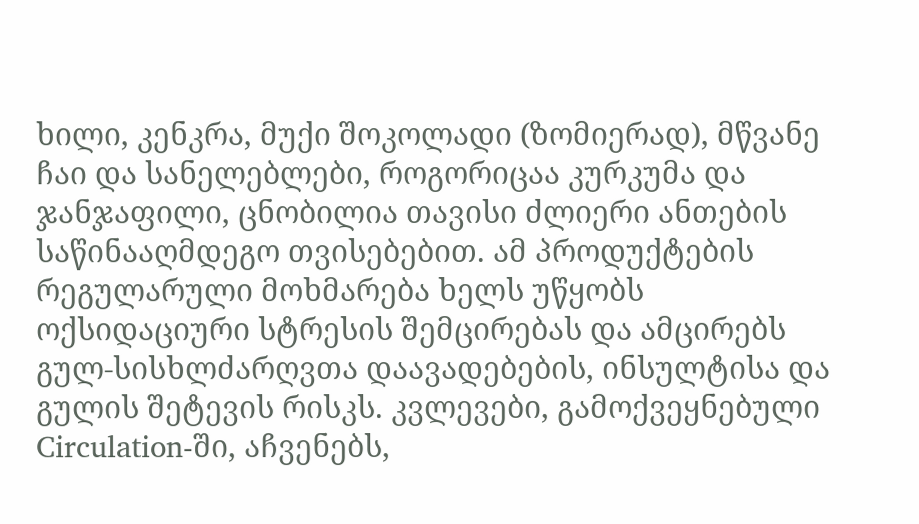ხილი, კენკრა, მუქი შოკოლადი (ზომიერად), მწვანე ჩაი და სანელებლები, როგორიცაა კურკუმა და ჯანჯაფილი, ცნობილია თავისი ძლიერი ანთების საწინააღმდეგო თვისებებით. ამ პროდუქტების რეგულარული მოხმარება ხელს უწყობს ოქსიდაციური სტრესის შემცირებას და ამცირებს გულ-სისხლძარღვთა დაავადებების, ინსულტისა და გულის შეტევის რისკს. კვლევები, გამოქვეყნებული Circulation-ში, აჩვენებს,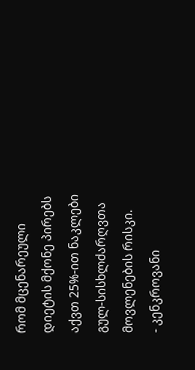რომ მცენარეული დიეტის მქონე პირებს აქვთ 25%-ით ნაკლები გულ-სისხლძარღვთა მოვლენების რისკი.
- კენკროვანი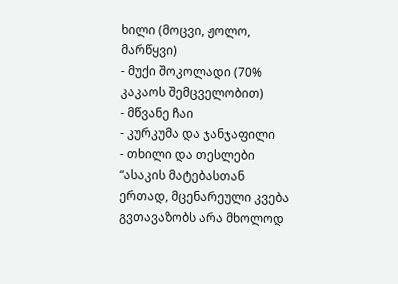ხილი (მოცვი, ჟოლო, მარწყვი)
- მუქი შოკოლადი (70% კაკაოს შემცველობით)
- მწვანე ჩაი
- კურკუმა და ჯანჯაფილი
- თხილი და თესლები
“ასაკის მატებასთან ერთად, მცენარეული კვება გვთავაზობს არა მხოლოდ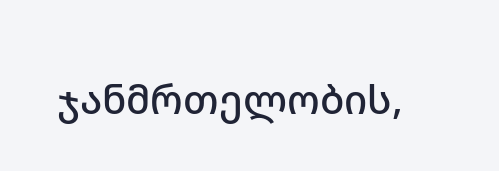ჯანმრთელობის,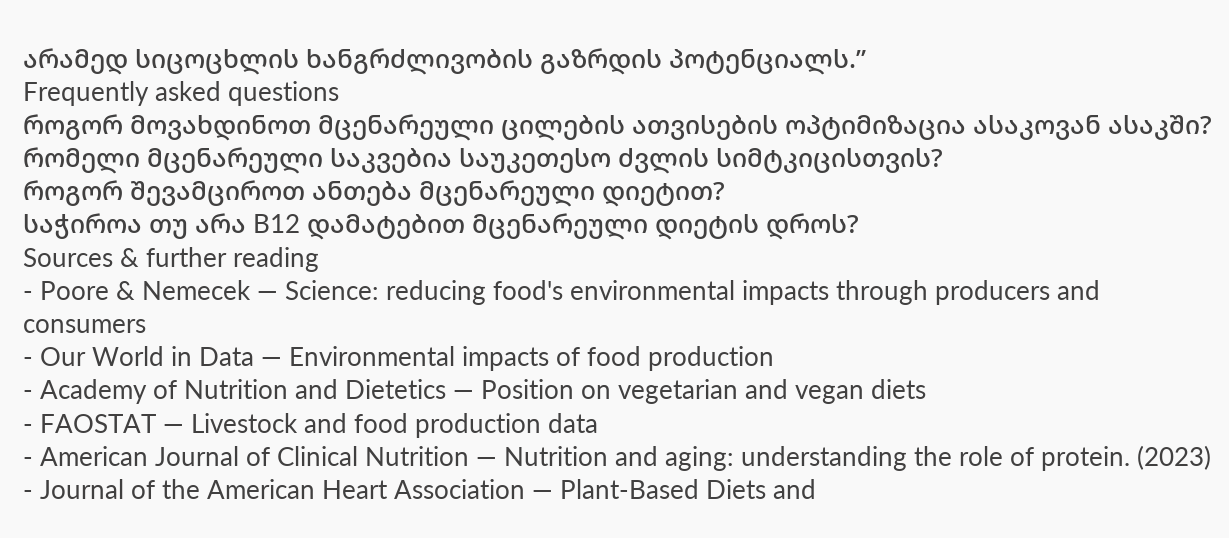არამედ სიცოცხლის ხანგრძლივობის გაზრდის პოტენციალს.”
Frequently asked questions
როგორ მოვახდინოთ მცენარეული ცილების ათვისების ოპტიმიზაცია ასაკოვან ასაკში?
რომელი მცენარეული საკვებია საუკეთესო ძვლის სიმტკიცისთვის?
როგორ შევამციროთ ანთება მცენარეული დიეტით?
საჭიროა თუ არა B12 დამატებით მცენარეული დიეტის დროს?
Sources & further reading
- Poore & Nemecek — Science: reducing food's environmental impacts through producers and consumers
- Our World in Data — Environmental impacts of food production
- Academy of Nutrition and Dietetics — Position on vegetarian and vegan diets
- FAOSTAT — Livestock and food production data
- American Journal of Clinical Nutrition — Nutrition and aging: understanding the role of protein. (2023)
- Journal of the American Heart Association — Plant-Based Diets and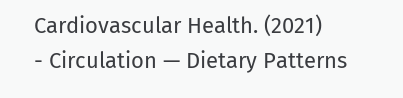Cardiovascular Health. (2021)
- Circulation — Dietary Patterns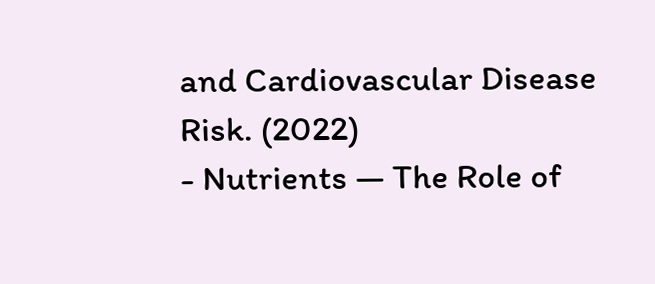and Cardiovascular Disease Risk. (2022)
- Nutrients — The Role of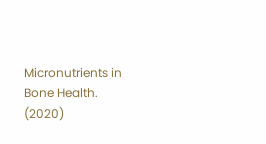Micronutrients in Bone Health. (2020)